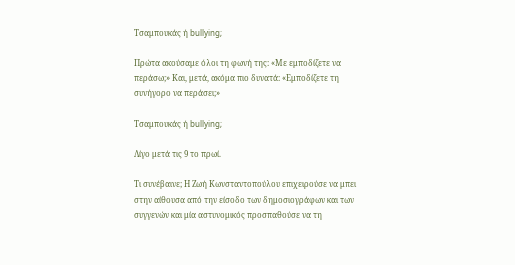Τσαμπουκάς ή bullying;

Πρώτα ακούσαμε όλοι τη φωνή της: «Με εμποδίζετε να περάσω;» Και, μετά, ακόμα πιο δυνατά: «Εμποδίζετε τη συνήγορο να περάσει;»

Τσαμπουκάς ή bullying;

Λίγο μετά τις 9 το πρωί.

Τι συνέβαινε; Η Ζωή Κωνσταντοπούλου επιχειρούσε να μπει στην αίθουσα από την είσοδο των δημοσιογράφων και των συγγενών και μία αστυνομικός προσπαθούσε να τη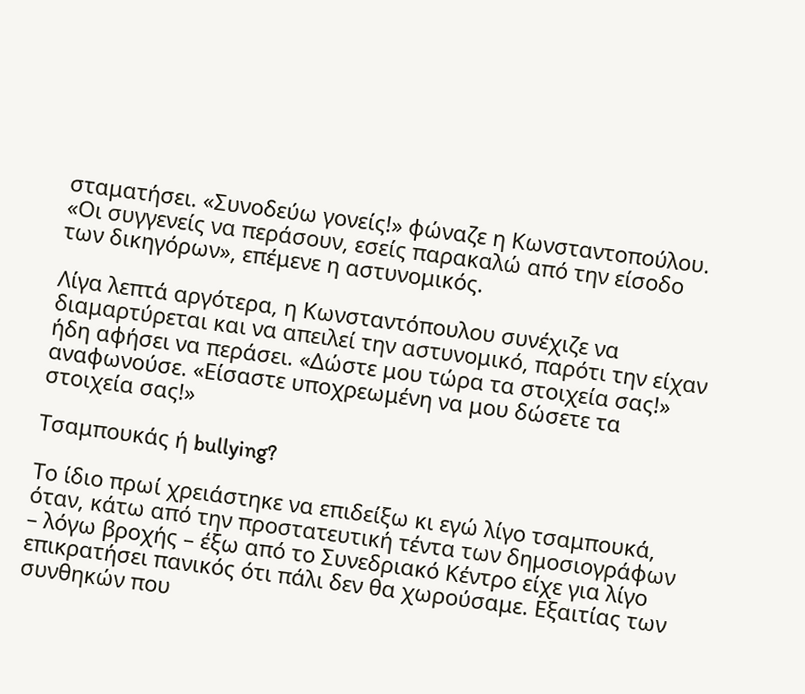σταματήσει. «Συνοδεύω γονείς!» φώναζε η Κωνσταντοπούλου. «Οι συγγενείς να περάσουν, εσείς παρακαλώ από την είσοδο των δικηγόρων», επέμενε η αστυνομικός.

Λίγα λεπτά αργότερα, η Κωνσταντόπουλου συνέχιζε να διαμαρτύρεται και να απειλεί την αστυνομικό, παρότι την είχαν ήδη αφήσει να περάσει. «Δώστε μου τώρα τα στοιχεία σας!» αναφωνούσε. «Είσαστε υποχρεωμένη να μου δώσετε τα στοιχεία σας!»

Τσαμπουκάς ή bullying?

Το ίδιο πρωί χρειάστηκε να επιδείξω κι εγώ λίγο τσαμπουκά, όταν, κάτω από την προστατευτική τέντα των δημοσιογράφων – λόγω βροχής – έξω από το Συνεδριακό Κέντρο είχε για λίγο επικρατήσει πανικός ότι πάλι δεν θα χωρούσαμε. Εξαιτίας των συνθηκών που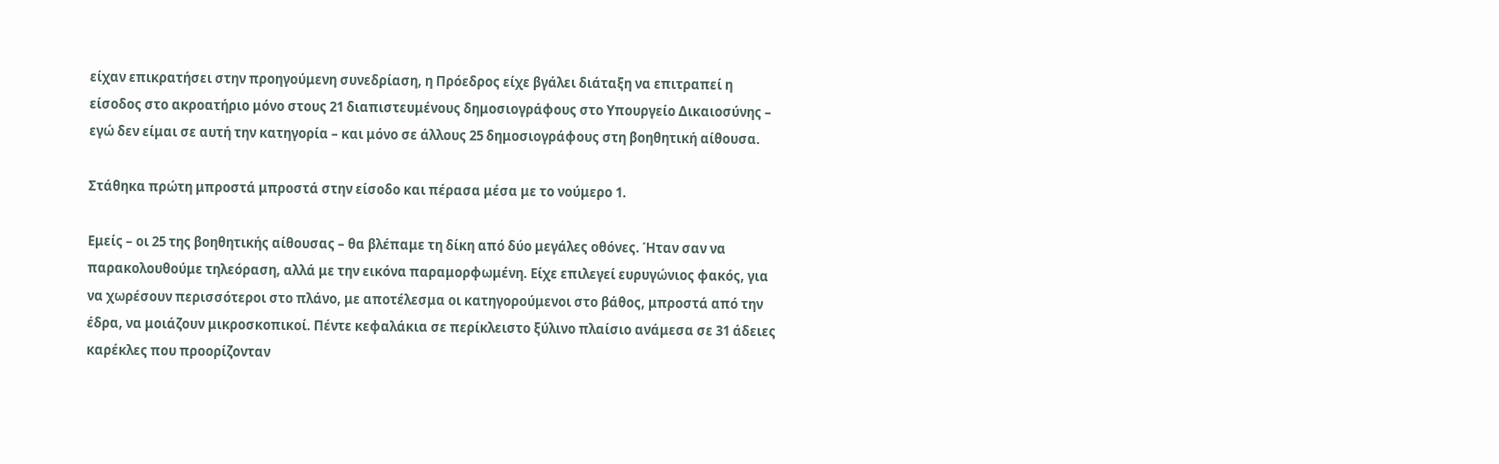είχαν επικρατήσει στην προηγούμενη συνεδρίαση, η Πρόεδρος είχε βγάλει διάταξη να επιτραπεί η είσοδος στο ακροατήριο μόνο στους 21 διαπιστευμένους δημοσιογράφους στο Υπουργείο Δικαιοσύνης – εγώ δεν είμαι σε αυτή την κατηγορία – και μόνο σε άλλους 25 δημοσιογράφους στη βοηθητική αίθουσα.

Στάθηκα πρώτη μπροστά μπροστά στην είσοδο και πέρασα μέσα με το νούμερο 1.

Εμείς – οι 25 της βοηθητικής αίθουσας – θα βλέπαμε τη δίκη από δύο μεγάλες οθόνες. Ήταν σαν να παρακολουθούμε τηλεόραση, αλλά με την εικόνα παραμορφωμένη. Είχε επιλεγεί ευρυγώνιος φακός, για να χωρέσουν περισσότεροι στο πλάνο, με αποτέλεσμα οι κατηγορούμενοι στο βάθος, μπροστά από την έδρα, να μοιάζουν μικροσκοπικοί. Πέντε κεφαλάκια σε περίκλειστο ξύλινο πλαίσιο ανάμεσα σε 31 άδειες καρέκλες που προορίζονταν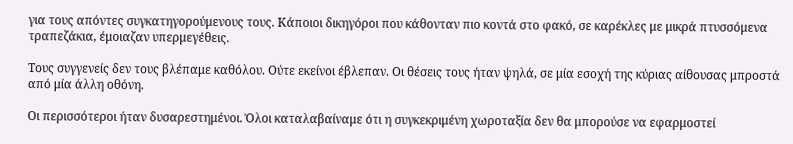για τους απόντες συγκατηγορούμενους τους. Κάποιοι δικηγόροι που κάθονταν πιο κοντά στο φακό, σε καρέκλες με μικρά πτυσσόμενα τραπεζάκια, έμοιαζαν υπερμεγέθεις.

Τους συγγενείς δεν τους βλέπαμε καθόλου. Ούτε εκείνοι έβλεπαν. Οι θέσεις τους ήταν ψηλά, σε μία εσοχή της κύριας αίθουσας μπροστά από μία άλλη οθόνη.

Οι περισσότεροι ήταν δυσαρεστημένοι. Όλοι καταλαβαίναμε ότι η συγκεκριμένη χωροταξία δεν θα μπορούσε να εφαρμοστεί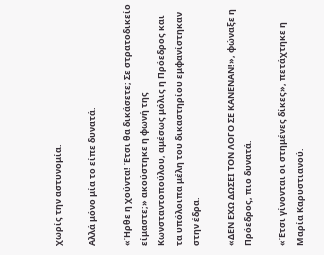χωρίς την αστυνομία.

Αλλά μόνο μία το είπε δυνατά.

«Ήρθε η χούντα! Έτσι θα δικάσετε; Σε στρατοδικείο είμαστε;» ακούστηκε η φωνή της Κωνσταντοπούλου, αμέσως μόλις η Πρόεδρος και τα υπόλοιπα μέλη του δικαστηρίου εμφανίστηκαν στην έδρα.

«ΔΕΝ ΕΧΩ ΔΩΣΕΙ ΤΟΝ ΛΟΓΟ ΣΕ ΚΑΝΕΝΑΝ!», φώναξε η Πρόεδρος, πιο δυνατά.

«Έτσι γίνονται οι στημένες δίκες», πετάχτηκε η Μαρία Καρυστιανού.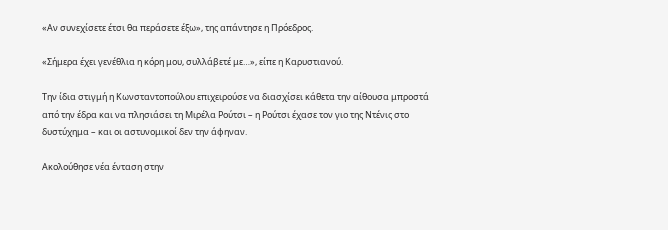«Αν συνεχίσετε έτσι θα περάσετε έξω», της απάντησε η Πρόεδρος.

«Σήμερα έχει γενέθλια η κόρη μου, συλλάβετέ με…», είπε η Καρυστιανού.

Την ίδια στιγμή η Κωνσταντοπούλου επιχειρούσε να διασχίσει κάθετα την αίθουσα μπροστά από την έδρα και να πλησιάσει τη Μιρέλα Ρούτσι – η Ρούτσι έχασε τον γιο της Ντένις στο δυστύχημα – και οι αστυνομικοί δεν την άφηναν.

Ακολούθησε νέα ένταση στην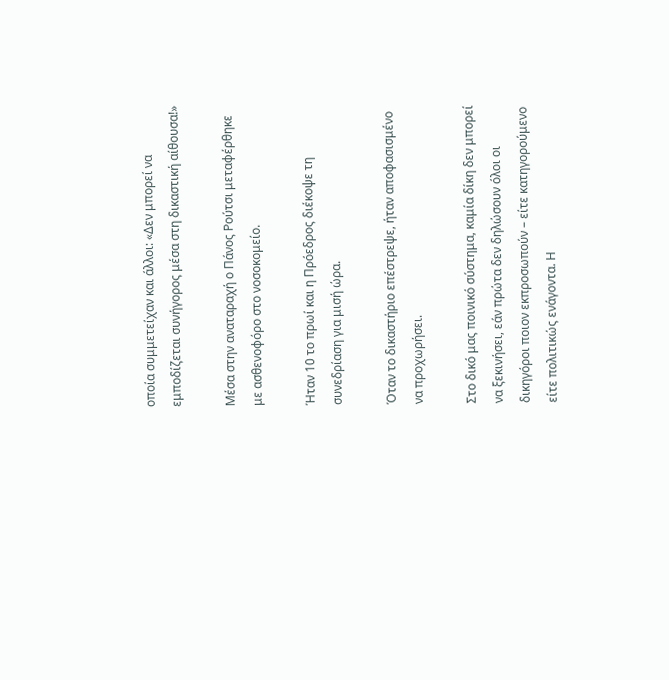οποία συμμετείχαν και άλλοι: «Δεν μπορεί να εμποδίζεται συνήγορος μέσα στη δικαστική αίθουσα!»

Μέσα στην αναταραχή ο Πάνος Ρούτσι μεταφέρθηκε με ασθενοφόρο στο νοσοκομείο.

Ήταν 10 το πρωί και η Πρόεδρος διέκοψε τη συνεδρίαση για μισή ώρα.

Όταν το δικαστήριο επέστρεψε, ήταν αποφασισμένο να προχωρήσει.

Στο δικό μας ποινικό σύστημα, καμία δίκη δεν μπορεί να ξεκινήσει, εάν πρώτα δεν δηλώσουν όλοι οι δικηγόροι ποιον εκπροσωπούν – είτε κατηγορούμενο είτε πολιτικώς ενάγοντα. Η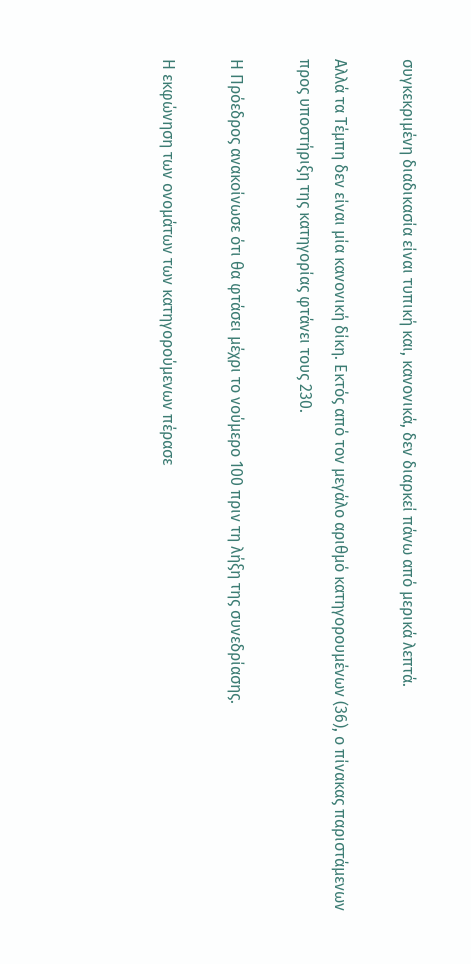συγκεκριμένη διαδικασία είναι τυπική και, κανονικά, δεν διαρκεί πάνω από μερικά λεπτά.

Αλλά τα Τέμπη δεν είναι μία κανονική δίκη. Εκτός από τον μεγάλο αριθμό κατηγορουμένων (36), ο πίνακας παριστάμενων προς υποστήριξη της κατηγορίας φτάνει τους 230.

Η Πρόεδρος ανακοίνωσε ότι θα φτάσει μέχρι το νούμερο 100 πριν τη λήξη της συνεδρίασης.

Η εκφώνηση των ονομάτων των κατηγορούμενων πέρασε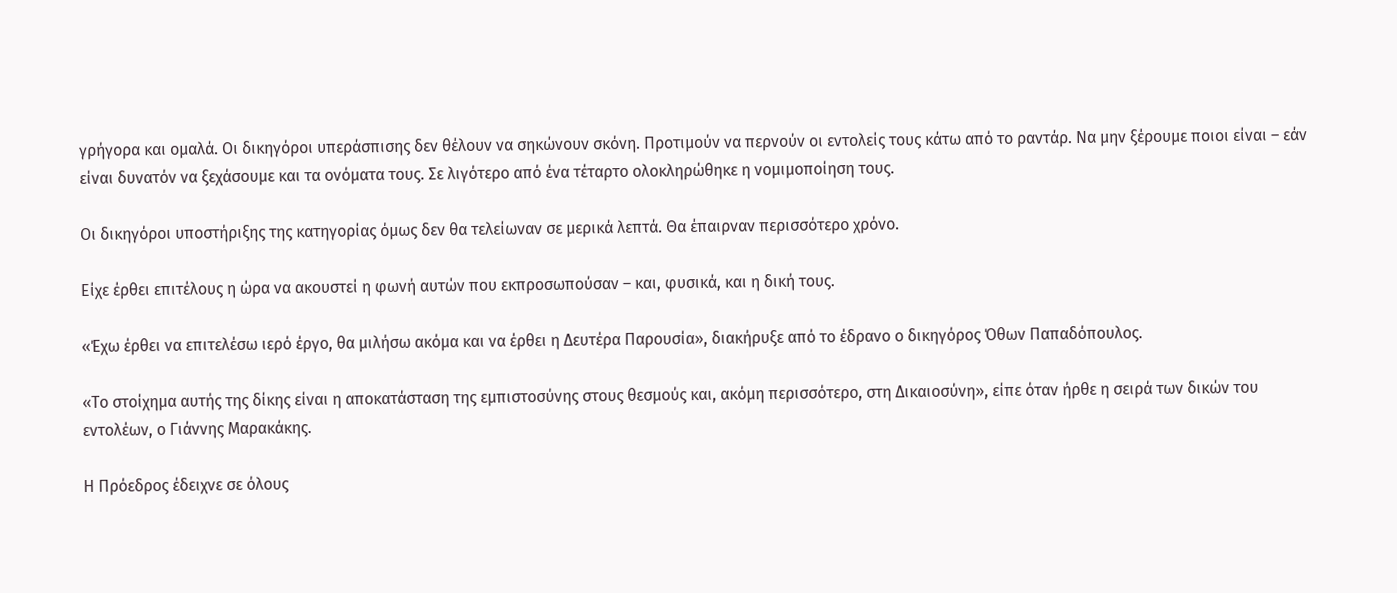γρήγορα και ομαλά. Οι δικηγόροι υπεράσπισης δεν θέλουν να σηκώνουν σκόνη. Προτιμούν να περνούν οι εντολείς τους κάτω από το ραντάρ. Να μην ξέρουμε ποιοι είναι – εάν είναι δυνατόν να ξεχάσουμε και τα ονόματα τους. Σε λιγότερο από ένα τέταρτο ολοκληρώθηκε η νομιμοποίηση τους.

Οι δικηγόροι υποστήριξης της κατηγορίας όμως δεν θα τελείωναν σε μερικά λεπτά. Θα έπαιρναν περισσότερο χρόνο.

Είχε έρθει επιτέλους η ώρα να ακουστεί η φωνή αυτών που εκπροσωπούσαν – και, φυσικά, και η δική τους.

«Έχω έρθει να επιτελέσω ιερό έργο, θα μιλήσω ακόμα και να έρθει η Δευτέρα Παρουσία», διακήρυξε από το έδρανο ο δικηγόρος Όθων Παπαδόπουλος.

«Το στοίχημα αυτής της δίκης είναι η αποκατάσταση της εμπιστοσύνης στους θεσμούς και, ακόμη περισσότερο, στη Δικαιοσύνη», είπε όταν ήρθε η σειρά των δικών του εντολέων, ο Γιάννης Μαρακάκης.

Η Πρόεδρος έδειχνε σε όλους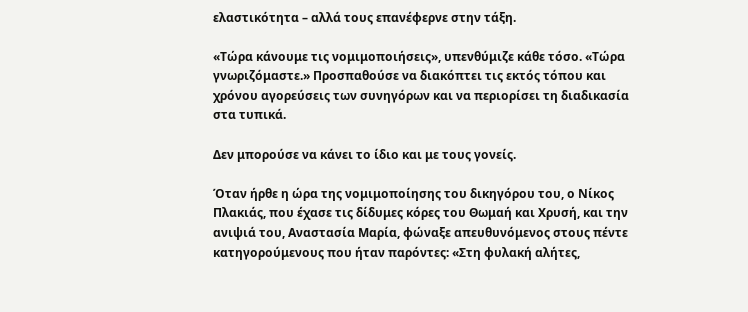ελαστικότητα – αλλά τους επανέφερνε στην τάξη.

«Τώρα κάνουμε τις νομιμοποιήσεις», υπενθύμιζε κάθε τόσο. «Τώρα γνωριζόμαστε.» Προσπαθούσε να διακόπτει τις εκτός τόπου και χρόνου αγορεύσεις των συνηγόρων και να περιορίσει τη διαδικασία στα τυπικά.

Δεν μπορούσε να κάνει το ίδιο και με τους γονείς.

Όταν ήρθε η ώρα της νομιμοποίησης του δικηγόρου του, ο Νίκος Πλακιάς, που έχασε τις δίδυμες κόρες του Θωμαή και Χρυσή, και την ανιψιά του, Αναστασία Μαρία, φώναξε απευθυνόμενος στους πέντε κατηγορούμενους που ήταν παρόντες: «Στη φυλακή αλήτες,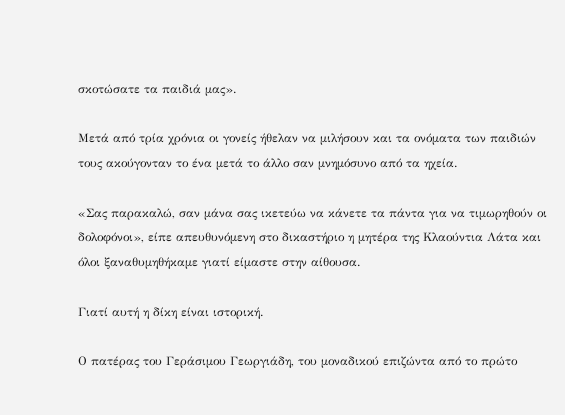σκοτώσατε τα παιδιά μας».

Μετά από τρία χρόνια οι γονείς ήθελαν να μιλήσουν και τα ονόματα των παιδιών τους ακούγονταν το ένα μετά το άλλο σαν μνημόσυνο από τα ηχεία.

«Σας παρακαλώ, σαν μάνα σας ικετεύω να κάνετε τα πάντα για να τιμωρηθούν οι δολοφόνοι», είπε απευθυνόμενη στο δικαστήριο η μητέρα της Κλαούντια Λάτα και όλοι ξαναθυμηθήκαμε γιατί είμαστε στην αίθουσα.

Γιατί αυτή η δίκη είναι ιστορική.

Ο πατέρας του Γεράσιμου Γεωργιάδη, του μοναδικού επιζώντα από το πρώτο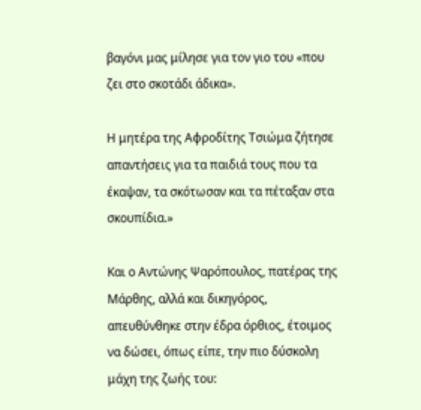βαγόνι μας μίλησε για τον γιο του «που ζει στο σκοτάδι άδικα».

Η μητέρα της Αφροδίτης Τσιώμα ζήτησε απαντήσεις για τα παιδιά τους που τα έκαψαν, τα σκότωσαν και τα πέταξαν στα σκουπίδια.»

Και ο Αντώνης Ψαρόπουλος, πατέρας της Μάρθης, αλλά και δικηγόρος, απευθύνθηκε στην έδρα όρθιος, έτοιμος να δώσει, όπως είπε, την πιο δύσκολη μάχη της ζωής του: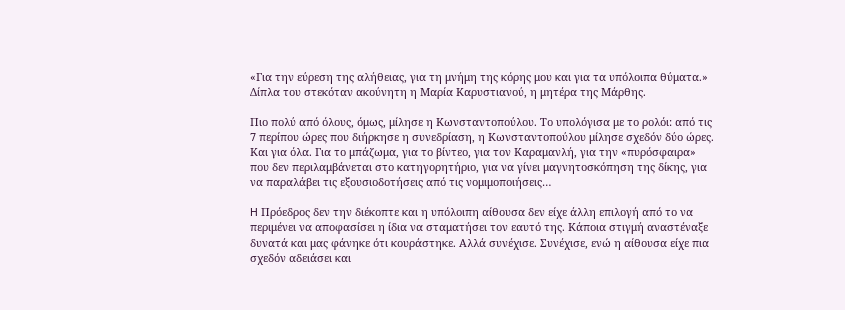«Για την εύρεση της αλήθειας, για τη μνήμη της κόρης μου και για τα υπόλοιπα θύματα.» Δίπλα του στεκόταν ακούνητη η Μαρία Καρυστιανού, η μητέρα της Μάρθης.

Πιο πολύ από όλους, όμως, μίλησε η Κωνσταντοπούλου. Το υπολόγισα με το ρολόι: από τις 7 περίπου ώρες που διήρκησε η συνεδρίαση, η Κωνσταντοπούλου μίλησε σχεδόν δύο ώρες. Και για όλα. Για το μπάζωμα, για το βίντεο, για τον Καραμανλή, για την «πυρόσφαιρα» που δεν περιλαμβάνεται στο κατηγορητήριο, για να γίνει μαγνητοσκόπηση της δίκης, για να παραλάβει τις εξουσιοδοτήσεις από τις νομιμοποιήσεις…

H Πρόεδρος δεν την διέκοπτε και η υπόλοιπη αίθουσα δεν είχε άλλη επιλογή από το να περιμένει να αποφασίσει η ίδια να σταματήσει τον εαυτό της. Κάποια στιγμή αναστέναξε δυνατά και μας φάνηκε ότι κουράστηκε. Αλλά συνέχισε. Συνέχισε, ενώ η αίθουσα είχε πια σχεδόν αδειάσει και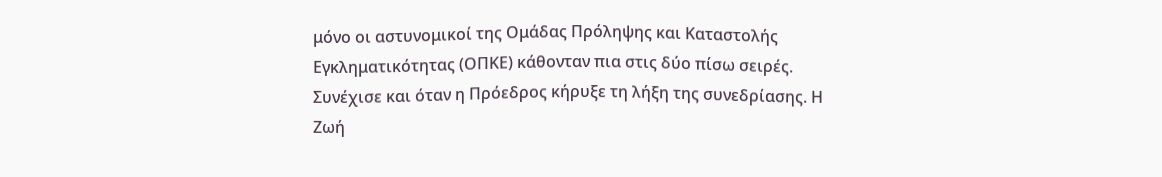μόνο οι αστυνομικοί της Ομάδας Πρόληψης και Καταστολής Εγκληματικότητας (ΟΠΚΕ) κάθονταν πια στις δύο πίσω σειρές. Συνέχισε και όταν η Πρόεδρος κήρυξε τη λήξη της συνεδρίασης. Η Ζωή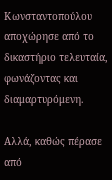Κωνσταντοπούλου αποχώρησε από το δικαστήριο τελευταία, φωνάζοντας και διαμαρτυρόμενη.

Αλλά, καθώς πέρασε από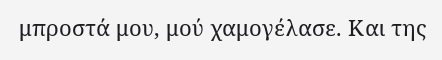μπροστά μου, μού χαμογέλασε. Και της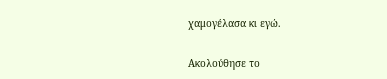χαμογέλασα κι εγώ.

Ακολούθησε το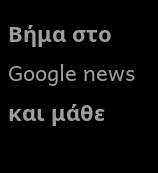Βήμα στο Google news και μάθε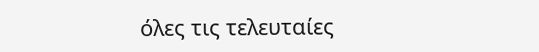όλες τις τελευταίες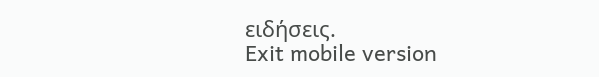ειδήσεις.
Exit mobile version